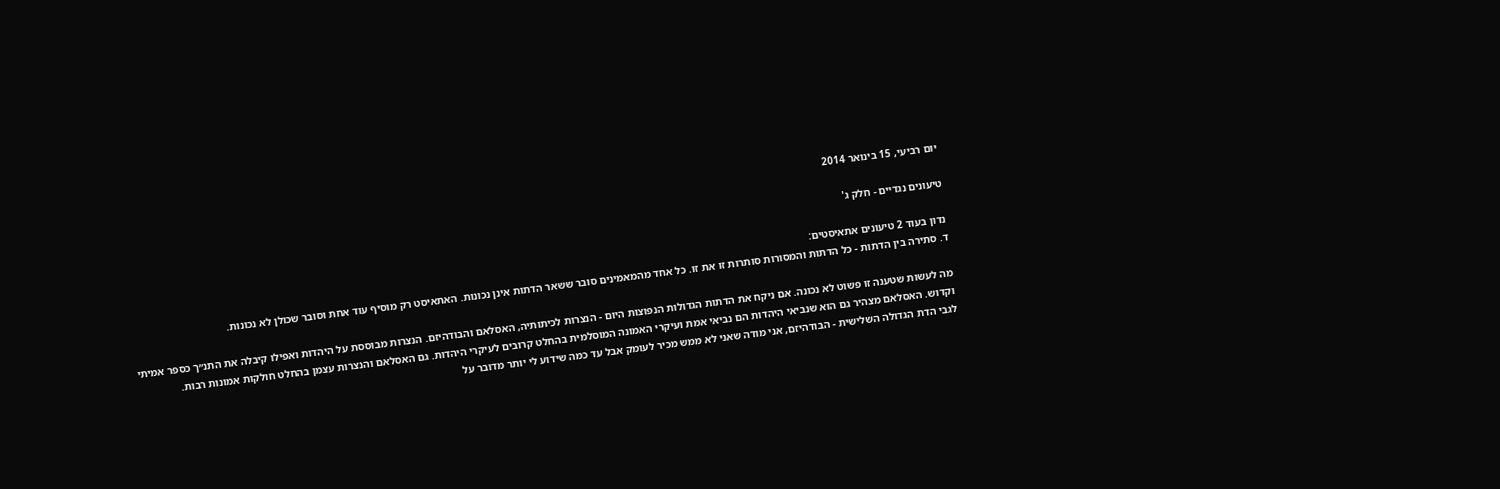יום רביעי, 15 בינואר 2014

טיעונים נגדיים - חלק ג'

נדון בעוד 2 טיעונים אתאיסטים:
ד. סתירה בין הדתות - כל הדתות והמסורות סותרות זו את זו. כל אחד מהמאמינים סובר ששאר הדתות אינן נכונות. האתאיסט רק מוסיף עוד אחת וסובר שכולן לא נכונות.

מה לעשות שטענה זו פשוט לא נכונה. אם ניקח את הדתות הגדולות הנפוצות היום - הנצרות לכיתותיה, האסלאם והבודהיזם. הנצרות מבוססת על היהדות ואפילו קיבלה את התנ״ך כספר אמיתי וקדוש. האסלאם מצהיר גם הוא שנביאי היהדות הם נביאי אמת ועיקרי האמונה המוסלמית בהחלט קרובים לעיקרי היהדות. גם האסלאם והנצרות עצמן בהחלט חולקות אמונות רבות.
לגבי הדת הגדולה השלישית - הבודהיזם, אני מודה שאני לא ממש מכיר לעומק אבל עד כמה שידוע לי יותר מדובר על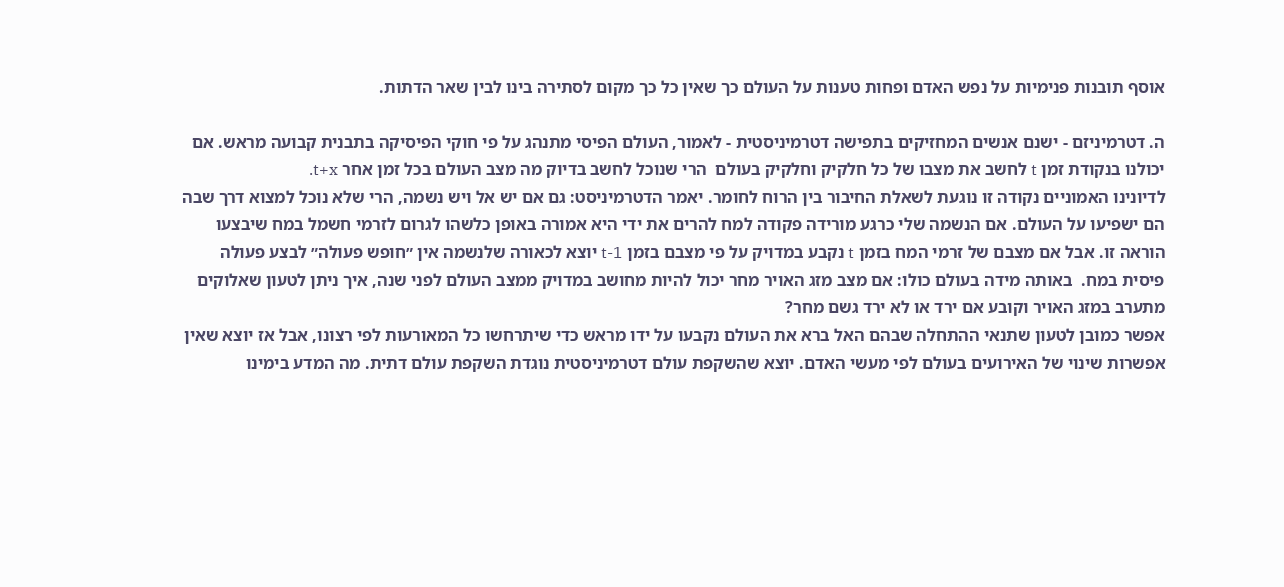אוסף תובנות פנימיות על נפש האדם ופחות טענות על העולם כך שאין כל כך מקום לסתירה בינו לבין שאר הדתות.

ה. דטרמיניזם - ישנם אנשים המחזיקים בתפישה דטרמיניסטית - לאמור, העולם הפיסי מתנהג על פי חוקי הפיסיקה בתבנית קבועה מראש. אם יכולנו בנקודת זמן t לחשב את מצבו של כל חלקיק וחלקיק בעולם  הרי שנוכל לחשב בדיוק מה מצב העולם בכל זמן אחר t+x.
לדיונינו האמוניים נקודה זו נוגעת לשאלת החיבור בין הרוח לחומר. יאמר הדטרמיניסט: גם אם יש אל ויש נשמה, הרי שלא נוכל למצוא דרך שבה הם ישפיעו על העולם. אם הנשמה שלי כרגע מורידה פקודה למח להרים את ידי היא אמורה באופן כלשהו לגרום לזרמי חשמל במח שיבצעו הוראה זו. אבל אם מצבם של זרמי המח בזמן t נקבע במדויק על פי מצבם בזמן t-1 יוצא לכאורה שלנשמה אין ״חופש פעולה״ לבצע פעולה פיסית במח.  באותה מידה בעולם כולו: אם מצב מזג האויר מחר יכול להיות מחושב במדויק ממצב העולם לפני שנה, איך ניתן לטעון שאלוקים מתערב במזג האויר וקובע אם ירד או לא ירד גשם מחר?
אפשר כמובן לטעון שתנאי ההתחלה שבהם האל ברא את העולם נקבעו על ידו מראש כדי שיתרחשו כל המאורעות לפי רצונו, אבל אז יוצא שאין אפשרות שינוי של האירועים בעולם לפי מעשי האדם. יוצא שהשקפת עולם דטרמיניסטית נוגדת השקפת עולם דתית. מה המדע בימינו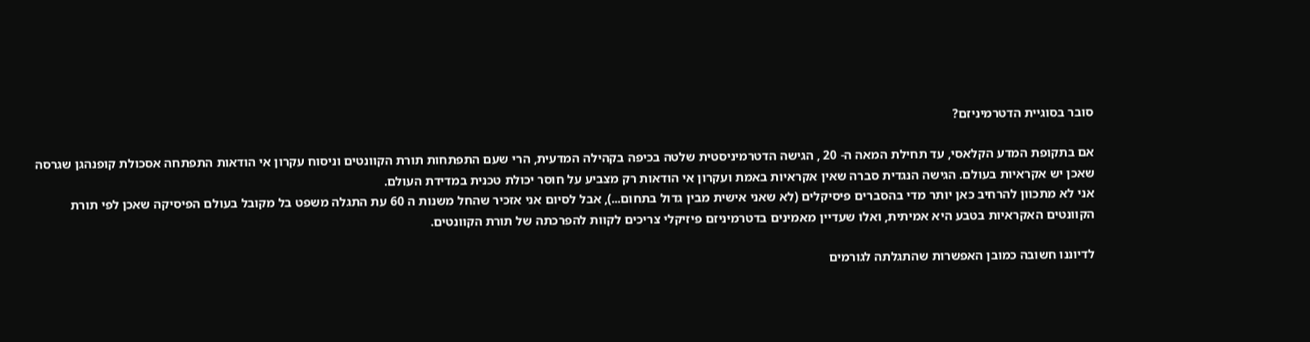סובר בסוגיית הדטרמיניזם?

אם בתקופת המדע הקלאסי, עד תחילת המאה ה- 20 , הגישה הדטרמיניסטית שלטה בכיפה בקהילה המדעית, הרי שעם התפתחות תורת הקוונטים וניסוח עקרון אי הודאות התפתחה אסכולת קופנהגן שגרסה שאכן יש אקראיות בעולם. הגישה הנגדית סברה שאין אקראיות באמת ועקרון אי הודאות רק מצביע על חוסר יכולת טכנית במדידת העולם.
אני לא מתכוון להרחיב כאן יותר מדי בהסברים פיסיקלים (לא שאני אישית מבין גדול בתחום...), אבל לסיום אני אזכיר שהחל משנות ה 60 עת התגלה משפט בל מקובל בעולם הפיסיקה שאכן לפי תורת הקוונטים האקראיות בטבע היא אמיתית, ואלו שעדיין מאמינים בדטרמיניזם פיזיקלי צריכים לקוות להפרכתה של תורת הקוונטים.

לדיוננו חשובה כמובן האפשרות שהתגלתה לגורמים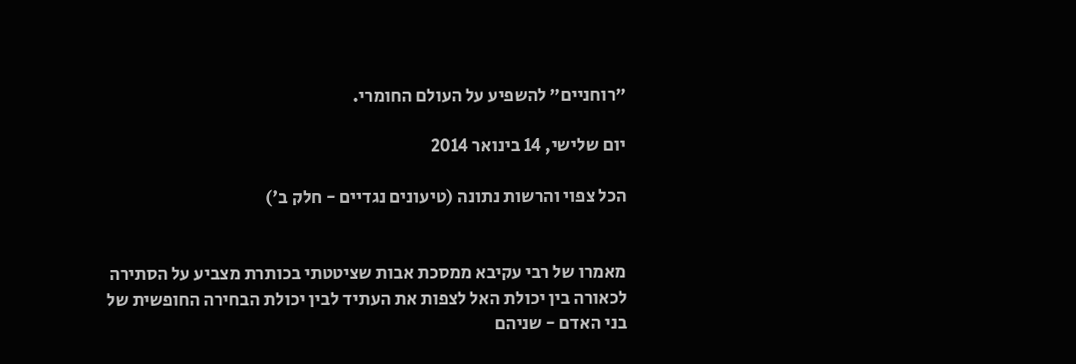״רוחניים״ להשפיע על העולם החומרי.

יום שלישי, 14 בינואר 2014

הכל צפוי והרשות נתונה (טיעונים נגדיים - חלק ב')


מאמרו של רבי עקיבא ממסכת אבות שציטטתי בכותרת מצביע על הסתירה לכאורה בין יכולת האל לצפות את העתיד לבין יכולת הבחירה החופשית של בני האדם - שניהם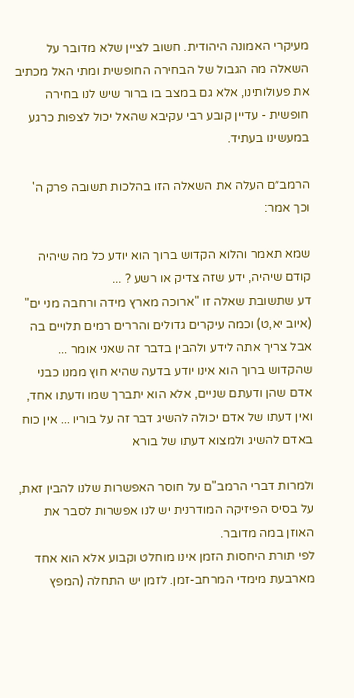מעיקרי האמונה היהודית. חשוב לציין שלא מדובר על השאלה מה הגבול של הבחירה החופשית ומתי האל מכתיב את פעולותינו, אלא גם במצב בו ברור שיש לנו בחירה חופשית - עדיין קובע רבי עקיבא שהאל יכול לצפות כרגע במעשינו בעתיד.

הרמב״ם העלה את השאלה הזו בהלכות תשובה פרק ה' וכך אמר:

שמא תאמר והלוא הקדוש ברוך הוא יודע כל מה שיהיה קודם שיהיה, ידע שזה צדיק או רשע ? ...
דע שתשובת שאלה זו "ארוכה מארץ מידה ורחבה מני ים" (איוב יא,ט) וכמה עיקרים גדולים והררים רמים תלויים בה אבל צריך אתה לידע ולהבין בדבר זה שאני אומר ... שהקדוש ברוך הוא אינו יודע בדעה שהיא חוץ ממנו כבני אדם שהן ודעתם שניים, אלא הוא יתברך שמו ודעתו אחד, ואין דעתו של אדם יכולה להשיג דבר זה על בוריו ... אין כוח באדם להשיג ולמצוא דעתו של בורא

ולמרות דברי הרמב"ם על חוסר האפשרות שלנו להבין זאת, על בסיס הפיזיקה המודרנית יש לנו אפשרות לסבר את האוזן במה מדובר.
לפי תורת היחסות הזמן אינו מוחלט וקבוע אלא הוא אחד מארבעת מימדי המרחב-זמן. לזמן יש התחלה (המפץ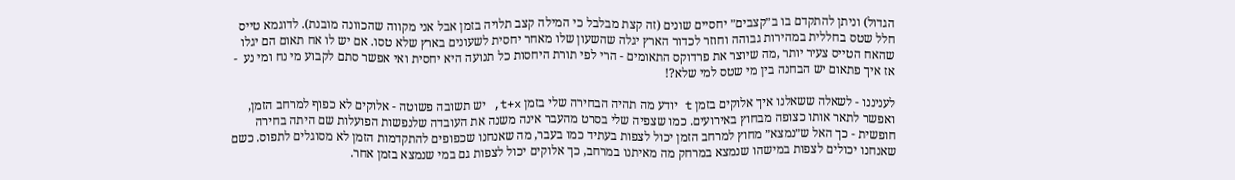הגדול) וניתן להתקדם בו ב״קצבים״ יחסיים שונים (זה קצת מבלבל כי המילה קצב תלויה בזמן אבל אני מקווה שהכוונה מובנת). לדוגמא טייס חלל שטס בחללית במהירות גבוהה וחוזר לכדור הארץ יגלה שהשעון שלו מאחר יחסית לשעונים בארץ שלא טסו. אם יש לו אח תאום הם יגלו שהאח הטייס צעיר יותר ,מה שיוצר את פרדוקס התאומים - הרי לפי תורת היחסות כל תנועה היא יחסית ואי אפשר סתם לקבוע מי נח ומי נע  - אז איך פתאום יש הבחנה בין מי שטס למי שלא?!

לעניננו - לשאלה ששאלנו איך אלוקים בזמן t יודע מה תהיה הבחירה שלי בזמן t+x, יש תשובה פשוטה - אלוקים לא כפוף למרחב הזמן, ואפשר לתאר אותו כצופה מבחוץ באירועים. כמו שצפיה שלי בסרט מהעבר אינה משנה את העובדה שלנפשות הפועלות שם היתה בחירה חופשית - כך האל ש״נמצא״ מחוץ למרחב הזמן יכול לצפות בעתיד כמו בעבר, מה שאנחנו שכפופים להתקדמות הזמן לא מסוגלים לתפוס. כשם שאנחנו יכולים לצפות במישהו שנמצא במרחק מה מאיתנו במרחב, כך אלוקים יכול לצפות גם במי שנמצא בזמן אחר.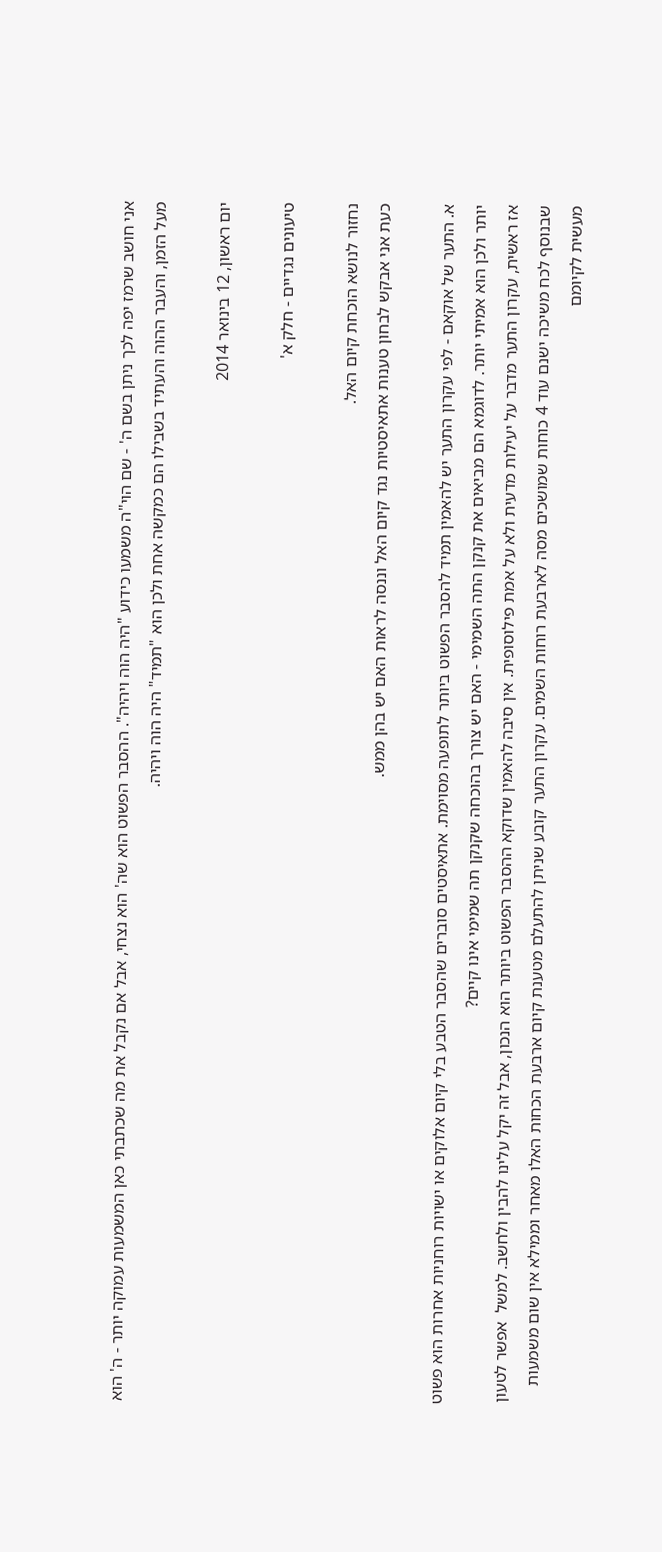אני חושב שרמז יפה לכך ניתן בשם ה' - שם הוי"ה משמעו כידוע "היה הוה ויהיה". ההסבר הפשוט הוא שה' הוא נצחי, אבל אם נקבל את מה שכתבתי כאן המשמעות עמוקה יותר - ה' הוא מעל הזמן, והעבר ההוה והעתיד בשבילו הם כמקשה אחת ולכן הוא "תמיד" היה הוה ויהיה.

יום ראשון, 12 בינואר 2014

טיעונים נגדיים - חלק א'

נחזור לנושא הוכחת קיום האל.
כעת אני אבקש לבחון טענות אתאיסטיות נגד קיום האל וננסה לראות האם יש בהן ממש.

א. התער של אוקאם - לפי עקרון התער יש להאמין תמיד להסבר הפשוט ביותר לתופעה מסוימת. אתאיסטים סוברים שהסבר הטבע בלי קיום אלוקים או ישויות רוחניות אחרות הוא פשוט יותר ולכן הוא אמיתי יותר. לדוגמא הם מביאים את קנקן התה השמימי - האם יש צורך בהוכחה שקנקן תה שמימי אינו קיים?
אז ראשית, עקרון התער מדבר על יעילות מדעית ולא על אמת פילוסופית. אין סיבה להאמין שדוקא ההסבר הפשוט ביותר הוא הנכון, אבל זה יקל עלינו להבין ולחשב. למשל  אפשר לטעון שבנוסף לכח משיכה ישנם עוד 4 כוחות שמושכים מסה לארבעת רוחות השמים. עקרון התער קובע שניתן להתעלם מטענת קיום ארבעת הכחות האלו מאחר וממילא אין שום משמעות מעשית לקיומם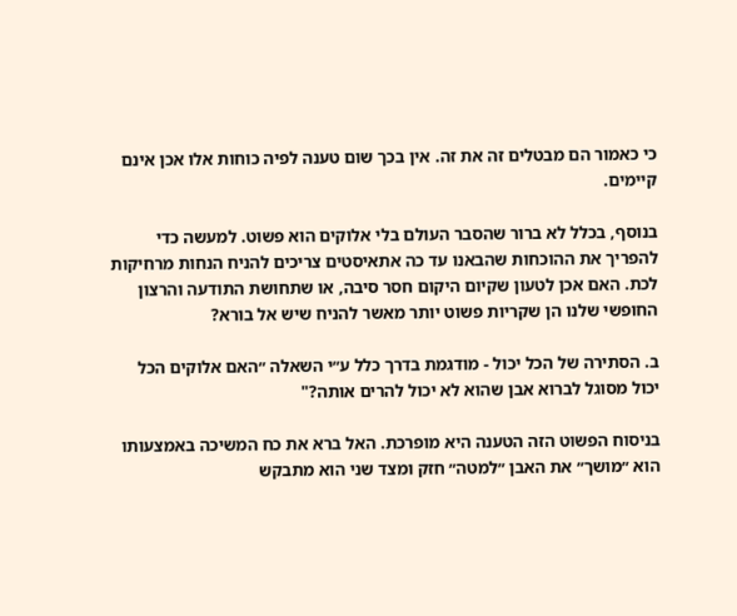כי כאמור הם מבטלים זה את זה. אין בכך שום טענה לפיה כוחות אלו אכן אינם קיימים.

בנוסף, בכלל לא ברור שהסבר העולם בלי אלוקים הוא פשוט. למעשה כדי להפריך את ההוכחות שהבאנו עד כה אתאיסטים צריכים להניח הנחות מרחיקות לכת. האם אכן לטעון שקיום היקום חסר סיבה, או שתחושת התודעה והרצון החופשי שלנו הן שקריות פשוט יותר מאשר להניח שיש אל בורא?

ב. הסתירה של הכל יכול - מודגמת בדרך כלל ע״י השאלה ״האם אלוקים הכל יכול מסוגל לברוא אבן שהוא לא יכול להרים אותה?"

בניסוח הפשוט הזה הטענה היא מופרכת. האל ברא את כח המשיכה באמצעותו הוא ״מושך״ את האבן ״למטה״ חזק ומצד שני הוא מתבקש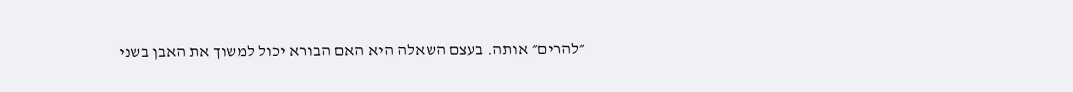״להרים״ אותה. בעצם השאלה היא האם הבורא יכול למשוך את האבן בשני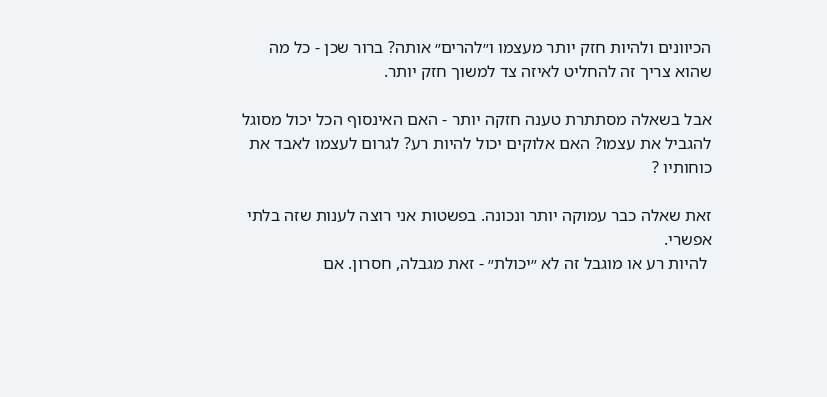הכיוונים ולהיות חזק יותר מעצמו ו״להרים״ אותה? ברור שכן - כל מה שהוא צריך זה להחליט לאיזה צד למשוך חזק יותר.

אבל בשאלה מסתתרת טענה חזקה יותר - האם האינסוף הכל יכול מסוגל להגביל את עצמו? האם אלוקים יכול להיות רע? לגרום לעצמו לאבד את כוחותיו ?

זאת שאלה כבר עמוקה יותר ונכונה. בפשטות אני רוצה לענות שזה בלתי אפשרי.
 להיות רע או מוגבל זה לא ״יכולת״ - זאת מגבלה, חסרון. אם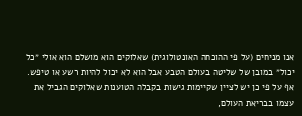אנו מניחים (על פי ההוכחה האונטולוגית) שאלוקים הוא מושלם הוא אולי ״כל יכול״ במובן של שליטה בעולם הטבע אבל הוא לא יכול להיות רשע או טיפש.
אף על פי כן יש לציין שקיימות גישות בקבלה הטוענות שאלוקים הגביל את עצמו בבריאת העולם,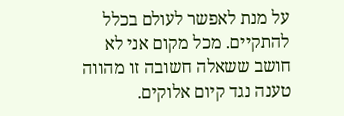על מנת לאפשר לעולם בכלל להתקיים. מכל מקום אני לא חושב ששאלה חשובה זו מהווה טענה נגד קיום אלוקים.